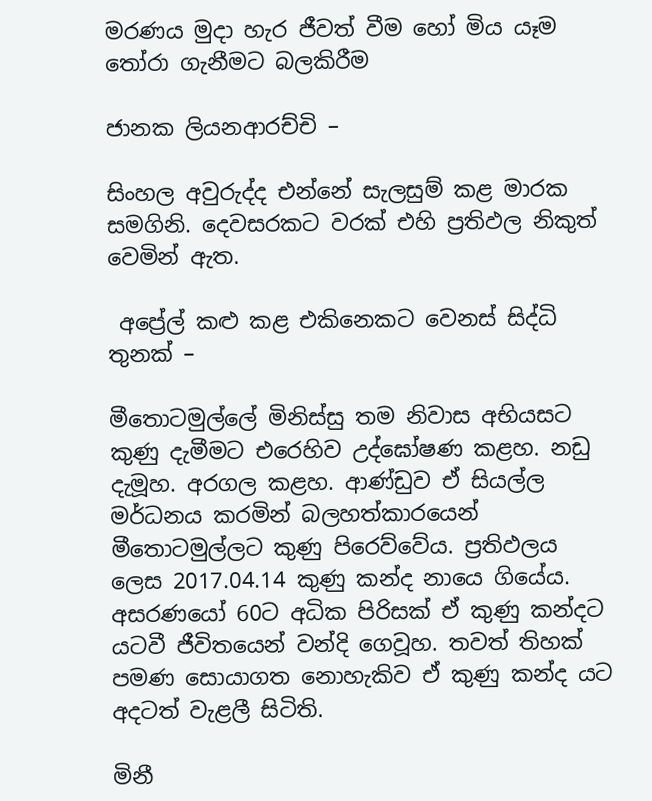මරණය මුදා හැර ජීවත් වීම හෝ මිය යෑම තෝරා ගැනීමට බලකිරීම

ජානක ලියනආරච්චි –

සිංහල අවුරුද්ද එන්නේ සැලසුම් කළ මාරක සමගිනි. දෙවසරකට වරක් එහි ප්‍රතිඵල නිකුත් වෙමින් ඇත.

 අප්‍රේල් කළු කළ එකිනෙකට වෙනස් සිද්ධි තුනක් –

මීතොටමුල්ලේ මිනිස්සු තම නිවාස අභියසට කුණු දැමීමට එරෙහිව උද්ඝෝෂණ කළහ. නඩු දැමූහ. අරගල කළහ. ආණ්ඩුව ඒ සියල්ල මර්ධනය කරමින් බලහත්කාරයෙන් මීතොටමුල්ලට කුණු පිරෙව්වේය. ප්‍රතිඵලය ලෙස 2017.04.14 කුණු කන්ද නායෙ ගියේය. අසරණයෝ 60ට අධික පිරිසක් ඒ කුණු කන්දට යටවී ජීවිතයෙන් වන්දි ගෙවූහ. තවත් තිහක් පමණ සොයාගත නොහැකිව ඒ කුණු කන්ද යට අදටත් වැළලී සිටිති.

මිනී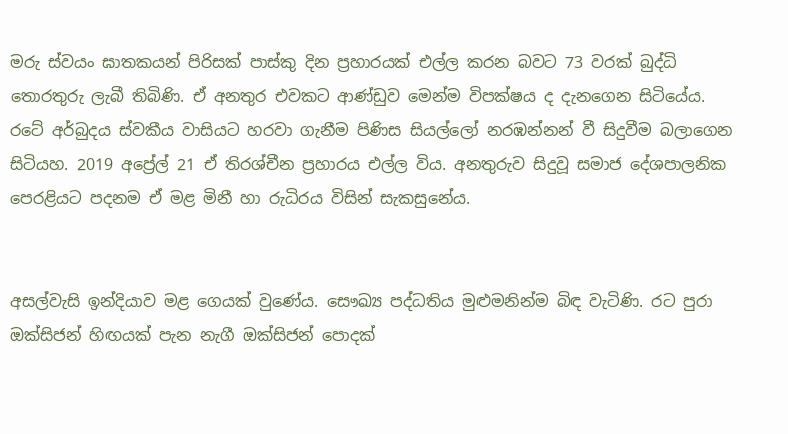මරු ස්වයං ඝාතකයන් පිරිසක් පාස්කු දින ප්‍රහාරයක් එල්ල කරන බවට 73 වරක් බුද්ධි තොරතුරු ලැබී තිබිණි. ඒ අනතුර එවකට ආණ්ඩුව මෙන්ම විපක්ෂය ද දැනගෙන සිටියේය. රටේ අර්බුදය ස්වකීය වාසියට හරවා ගැනීම පිණිස සියල්ලෝ නරඹන්නන් වී සිදුවීම බලාගෙන සිටියහ. 2019 අප්‍රේල් 21 ඒ තිරශ්චීන ප්‍රහාරය එල්ල විය. අනතුරුව සිදුවූ සමාජ දේශපාලනික පෙරළියට පදනම ඒ මළ මිනී හා රුධිරය විසින් සැකසුනේය.


අසල්වැසි ඉන්දියාව මළ ගෙයක් වුණේය. සෞඛ්‍ය පද්ධතිය මුළුමනින්ම බිඳ වැටිණි. රට පුරා ඔක්සිජන් හිඟයක් පැන නැගී ඔක්සිජන් පොදක්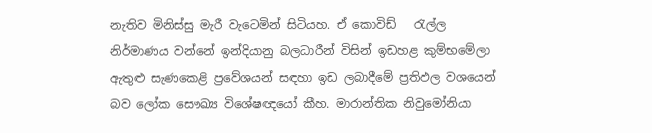නැතිව මිනිස්සු මැරී වැටෙමින් සිටියහ. ඒ කොවිඩ්   රැල්ල නිර්මාණය වන්නේ ඉන්දියානු බලධාරීන් විසින් ඉඩහළ කුම්භමේලා ඇතුළු සැණකෙළි ප්‍රවේශයන් සඳහා ඉඩ ලබාදීමේ ප්‍රතිඵල වශයෙන් බව ලෝක සෞඛ්‍ය විශේෂඥයෝ කීහ. මාරාන්තික නිවුමෝනියා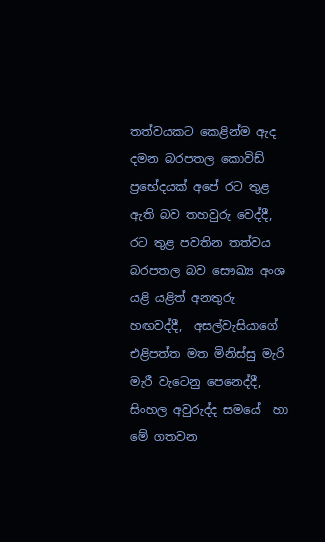තත්වයකට කෙළින්ම ඇද දමන බරපතල කොවිඩ් ප්‍රභේදයක් අපේ රට තුළ ඇති බව තහවුරු වෙද්දී, රට තුළ පවතින තත්වය බරපතල බව සෞඛ්‍ය අංශ යළි යළිත් අනතුරු හඟවද්දී,  අසල්වැසියාගේ එළිපත්ත මත මිනිස්සු මැරි මැරී වැටෙනු පෙනෙද්දී, සිංහල අවුරුද්ද සමයේ  හා  මේ ගතවන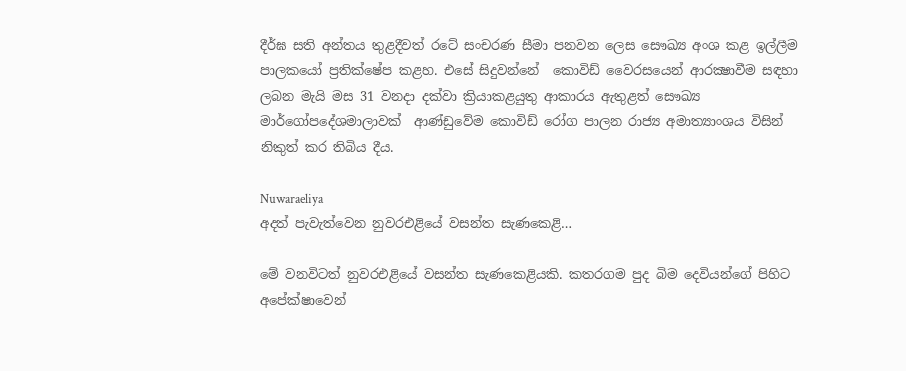දීර්ඝ සති අන්තය තුළදීවත් රටේ සංචරණ සීමා පනවන ලෙස සෞඛ්‍ය අංශ කළ ඉල්ලීම  පාලකයෝ ප්‍රතික්ෂේප කළහ. එසේ සිදුවන්නේ  කොවිඩ් වෛරසයෙන් ආරක්‍ෂාවීම සඳහා ලබන මැයි මස 31 වනදා දක්වා ක්‍රියාකළයුතු ආකාරය ඇතුළත් සෞඛ්‍ය මාර්ගෝපදේශමාලාවක්  ආණ්ඩුවේම කොවිඩ් රෝග පාලන රාජ්‍ය අමාත්‍යාංශය විසින් නිකුත් කර තිබිය දීය.

Nuwaraeliya
අදත් පැවැත්වෙන නුවරඑළියේ වසන්ත සැණකෙළි…

මේ වනවිටත් නුවරඑළියේ වසන්ත සැණකෙළියකි. කතරගම පුද බිම දෙවියන්ගේ පිහිට අපේක්ෂාවෙන්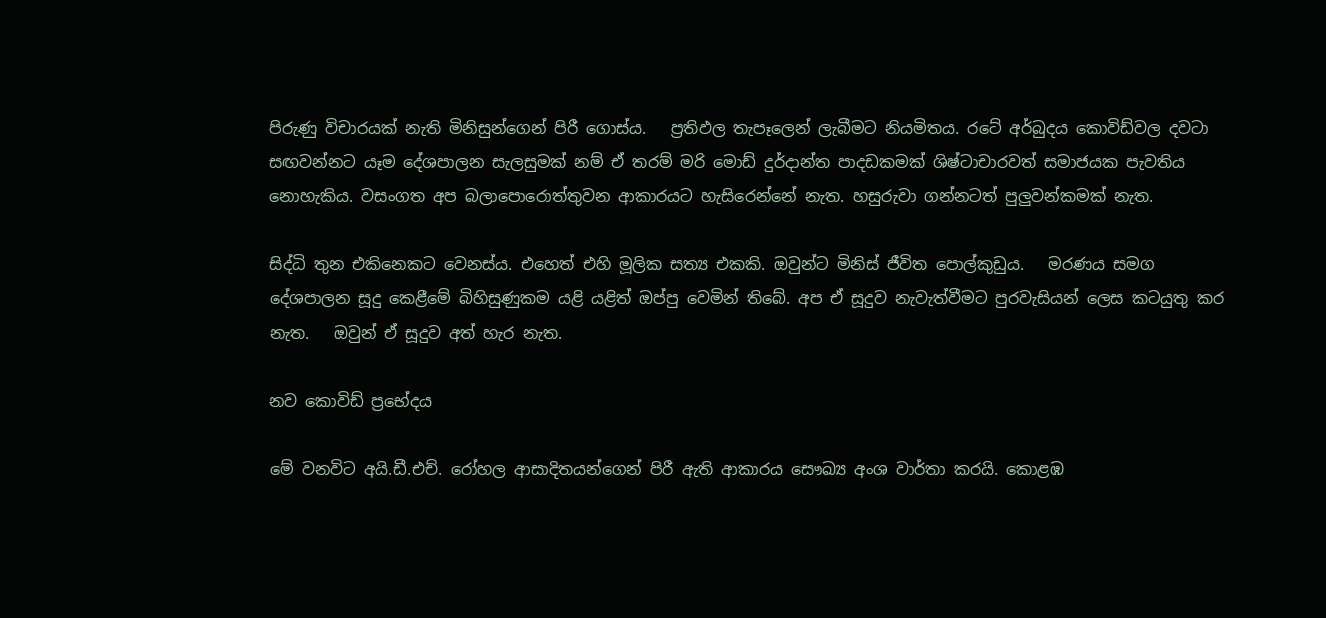පිරුණු විචාරයක් නැති මිනිසුන්ගෙන් පිරී ගොස්ය.   ප්‍රතිඵල තැපෑලෙන් ලැබීමට නියමිතය. රටේ අර්බුදය කොවිඩ්වල දවටා සඟවන්නට යෑම දේශපාලන සැලසුමක් නම් ඒ තරම් මරි මොඩ් දුර්දාන්ත පාදඩකමක් ශිෂ්ටාචාරවත් සමාජයක පැවතිය නොහැකිය. වසංගත අප බලාපොරොත්තුවන ආකාරයට හැසිරෙන්නේ නැත. හසුරුවා ගන්නටත් පුලුවන්කමක් නැත.

සිද්ධි තුන එකිනෙකට වෙනස්ය. එහෙත් එහි මූලික සත්‍ය එකකි. ඔවුන්ට මිනිස් ජීවිත පොල්කුඩුය.   මරණය සමග දේශපාලන සූදු කෙළීමේ බිහිසුණුකම යළි යළිත් ඔප්පු වෙමින් තිබේ. අප ඒ සූදුව නැවැත්වීමට පුරවැසියන් ලෙස කටයුතු කර නැත.   ඔවුන් ඒ සූදුව අත් හැර නැත.

නව කොවිඩ් ප්‍රභේදය

මේ වනවිට අයි.ඩී.එච්. රෝහල ආසාදිතයන්ගෙන් පිරී ඇති ආකාරය සෞඛ්‍ය අංශ වාර්තා කරයි. කොළඹ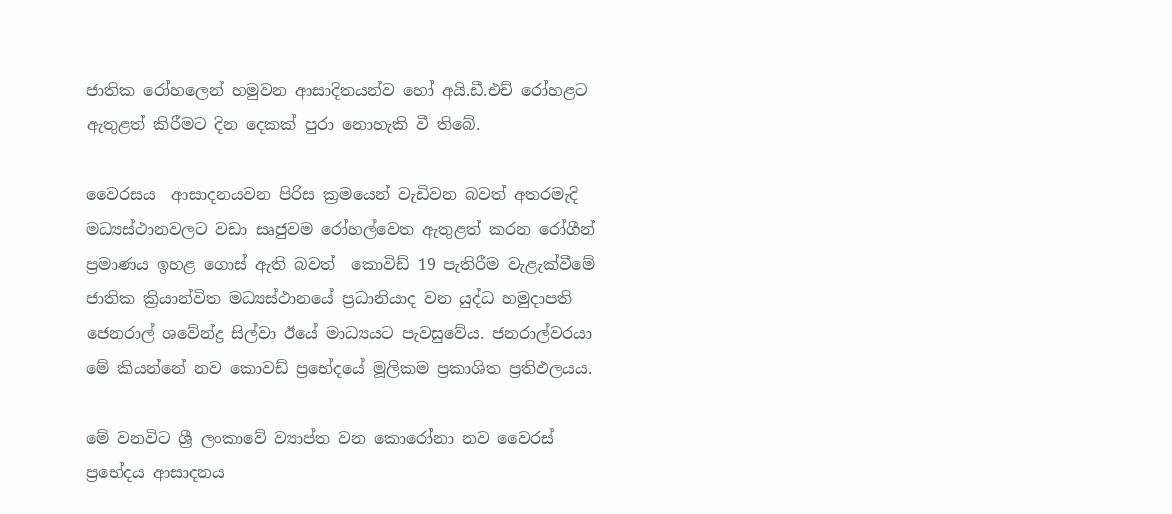ජාතික රෝහලෙන් හමුවන ආසාදිතයන්ව හෝ අයි.ඩී.එච් රෝහළට ඇතුළත් කිරීමට දින දෙකක් පුරා නොහැකි වී තිබේ.

වෛරසය  ආසාදනයවන පිරිස ක්‍රමයෙන් වැඩිවන බවත් අතරමැදි මධ්‍යස්ථානවලට වඩා සෘජුවම රෝහල්වෙත ඇතුළත් කරන රෝගීන් ප්‍රමාණය ඉහළ ගොස් ඇති බවත්  කොවිඩ් 19 පැතිරීම වැළැක්වීමේ ජාතික ක්‍රියාන්විත මධ්‍යස්ථානයේ ප්‍රධානියාද වන යුද්ධ හමුදාපති ජෙනරාල් ශවේන්ද්‍ර සිල්වා ඊයේ මාධ්‍යයට පැවසුවේය. ජනරාල්වරයා මේ කියන්නේ නව කොවඩ් ප්‍රභේදයේ මූලිකම ප්‍රකාශිත ප්‍රතිඵලයය.

මේ වනවිට ශ්‍රී ලංකාවේ ව්‍යාප්ත වන කොරෝනා නව වෛරස් ප්‍රභේදය ආසාදනය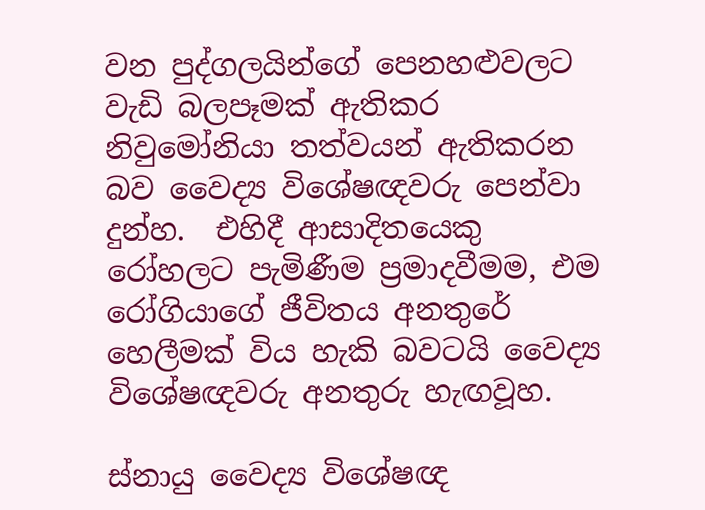වන පුද්ගලයින්ගේ පෙනහළුවලට වැඩි බලපෑමක් ඇතිකර නිවුමෝනියා තත්වයන් ඇතිකරන බව වෛද්‍ය විශේෂඥවරු පෙන්වා දුන්හ.  එහිදී ආසාදිතයෙකු රෝහලට පැමිණීම ප්‍රමාදවීමම, එම රෝගියාගේ ජීවිතය අනතුරේ හෙලීමක් විය හැකි බවටයි වෛද්‍ය විශේෂඥවරු අනතුරු හැඟවූහ.

ස්නායු වෛද්‍ය විශේෂඥ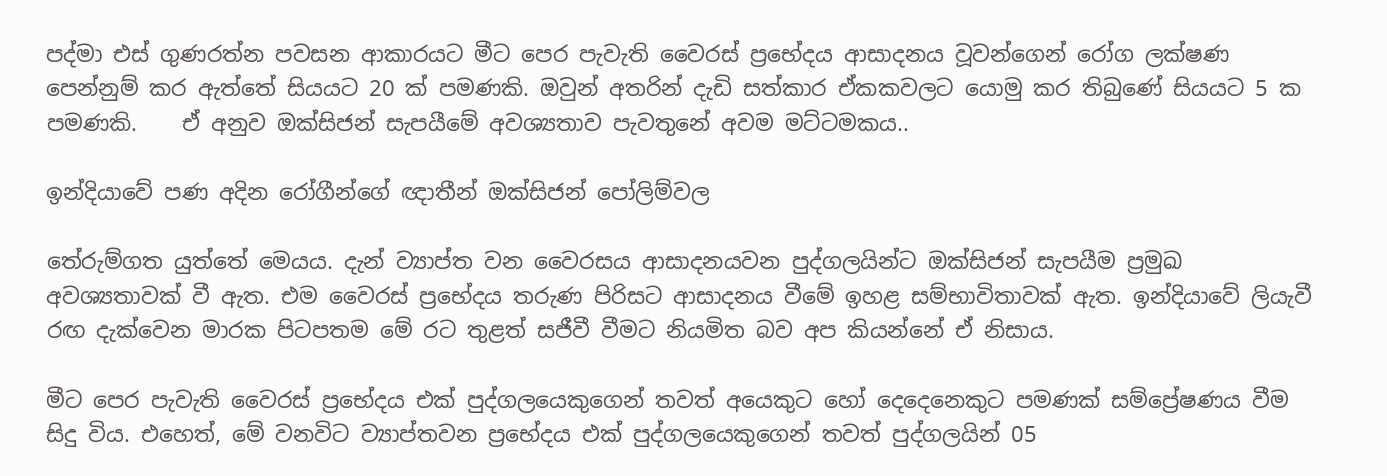පද්මා එස් ගුණරත්න පවසන ආකාරයට මීට පෙර පැවැති වෛරස් ප්‍රභේදය ආසාදනය වූවන්ගෙන් රෝග ලක්ෂණ පෙන්නුම් කර ඇත්තේ සියයට 20 ක් පමණකි. ඔවුන් අතරින් දැඩි සත්කාර ඒකකවලට යොමු කර තිබුණේ සියයට 5 ක පමණකි.    ඒ අනුව ඔක්සිජන් සැපයීමේ අවශ්‍යතාව පැවතුනේ අවම මට්ටමකය..

ඉන්දියාවේ පණ අදින රෝගීන්ගේ ඥාතීන් ඔක්සිජන් පෝලිම්වල

තේරුම්ගත යුත්තේ මෙයය. දැන් ව්‍යාප්ත වන වෛරසය ආසාදනයවන පුද්ගලයින්ට ඔක්සිජන් සැපයීම ප්‍රමුඛ අවශ්‍යතාවක් වී ඇත. එම වෛරස් ප්‍රභේදය තරුණ පිරිසට ආසාදනය වීමේ ඉහළ සම්භාවිතාවක් ඇත. ඉන්දියාවේ ලියැවී රඟ දැක්වෙන මාරක පිටපතම මේ රට තුළත් සජීවී වීමට නියමිත බව අප කියන්නේ ඒ නිසාය.

මීට පෙර පැවැති වෛරස් ප්‍රභේදය එක් පුද්ගලයෙකුගෙන් තවත් අයෙකුට හෝ දෙදෙනෙකුට පමණක් සම්ප්‍රේෂණය වීම සිදු විය. එහෙත්, මේ වනවිට ව්‍යාප්තවන ප්‍රභේදය එක් පුද්ගලයෙකුගෙන් තවත් පුද්ගලයින් 05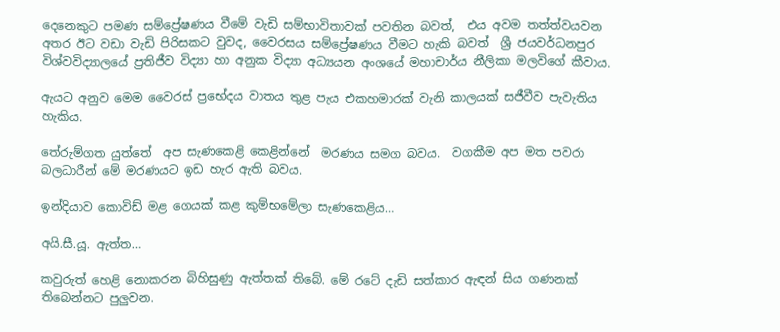දෙනෙකුට පමණ සම්ප්‍රේෂණය වීමේ වැඩි සම්භාවිතාවක් පවතින බවත්,  එය අවම තත්ත්වයවන අතර ඊට වඩා වැඩි පිරිසකට වුවද, වෛරසය සම්ප්‍රේෂණය වීමට හැකි බවත්  ශ්‍රී ජයවර්ධනපුර විශ්වවිද්‍යාලයේ ප්‍රතිජීව විද්‍යා හා අනුක විද්‍යා අධ්‍යයන අංශයේ මහාචාර්ය නීලිකා මලවිගේ කීවාය.

ඇයට අනුව මෙම වෛරස් ප්‍රභේදය වාතය තුළ පැය එකහමාරක් වැනි කාලයක් සජීවීව පැවැතිය හැකිය.

තේරුම්ගත යුත්තේ  අප සැණකෙළි කෙළින්නේ  මරණය සමග බවය.  වගකීම අප මත පවරා බලධාරීන් මේ මරණයට ඉඩ හැර ඇති බවය.

ඉන්දියාව කොවිඩ් මළ ගෙයක් කළ කුම්භමේලා සැණකෙළිය…

අයි.සී.යූ. ඇත්ත…

කවුරුත් හෙළි නොකරන බිහිසුණු ඇත්තක් තිබේ. මේ රටේ දැඩි සත්කාර ඇඳන් සිය ගණනක් තිබෙන්නට පුලුවන.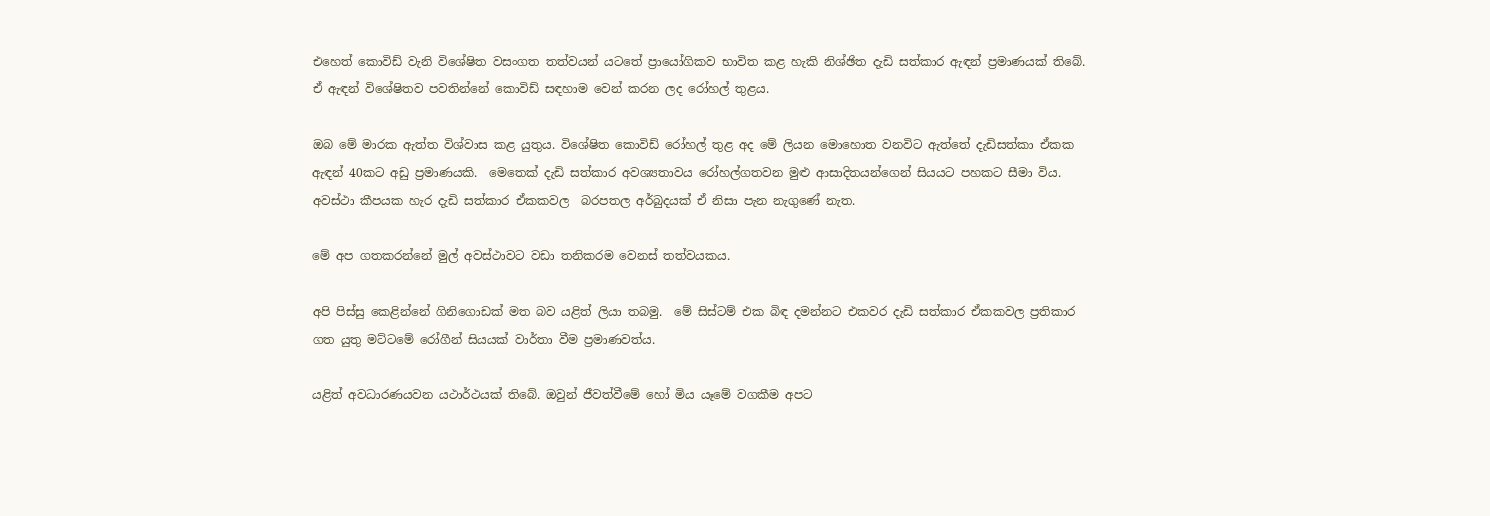එහෙත් කොවිඩ් වැනි විශේෂිත වසංගත තත්වයන් යටතේ ප්‍රායෝගිකව භාවිත කළ හැකි නිශ්ඡිත දැඩි සත්කාර ඇඳන් ප්‍රමාණයක් තිබේ. ඒ ඇඳන් විශේෂිතව පවතින්නේ කොවිඩ් සඳහාම වෙන් කරන ලද රෝහල් තුළය.

ඔබ මේ මාරක ඇත්ත විශ්වාස කළ යුතුය. විශේෂිත කොවිඩ් රෝහල් තුළ අද මේ ලියන මොහොත වනවිට ඇත්තේ දැඩිසත්කා ඒකක ඇඳන් 40කට අඩු ප්‍රමාණයකි.  මෙතෙක් දැඩි සත්කාර අවශ්‍යතාවය රෝහල්ගතවන මුළු ආසාදිතයන්ගෙන් සියයට පහකට සීමා විය. අවස්ථා කීපයක හැර දැඩි සත්කාර ඒකකවල  බරපතල අර්බුදයක් ඒ නිසා පැන නැගුණේ නැත.

මේ අප ගතකරන්නේ මුල් අවස්ථාවට වඩා තනිකරම වෙනස් තත්වයකය.

අපි පිස්සු කෙළින්නේ ගිනිගොඩක් මත බව යළිත් ලියා තබමු.  මේ සිස්ටම් එක බිඳ දමන්නට එකවර දැඩි සත්කාර ඒකකවල ප්‍රතිකාර ගත යුතු මට්ටමේ රෝගීන් සියයක් වාර්තා වීම ප්‍රමාණවත්ය.

යළිත් අවධාරණයවන යථාර්ථයක් තිබේ. ඔවුන් ජීවත්වීමේ හෝ මිය යෑමේ වගකීම අපට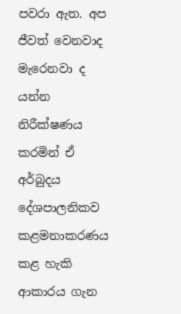පවරා ඇත. අප ජීවත් වෙනවාද මැරෙනවා ද යන්න නිරීක්ෂණය කරමින් ඒ අර්බුදය දේශපාලනිකව කළමනාකරණය කළ හැකි ආකාරය ගැන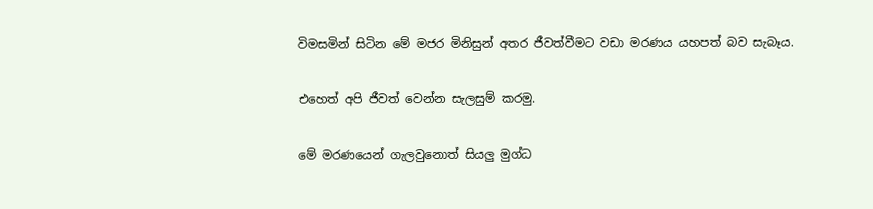විමසමින් සිටින මේ මජර මිනිසුන් අතර ජීවත්වීමට වඩා මරණය යහපත් බව සැබෑය.

එහෙත් අපි ජීවත් වෙන්න සැලසුම් කරමු.

මේ මරණයෙන් ගැලවුනොත් සියලු මුග්ධ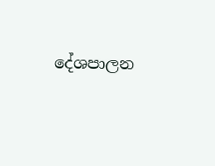දේශපාලන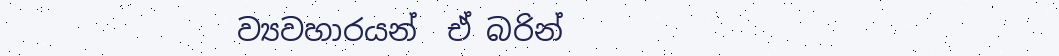ව්‍යවහාරයන්  ඒ බරින්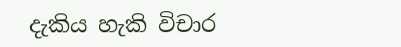දැකිය හැකි විචාර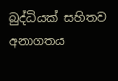බුද්ධියක් සහිතව අනාගතය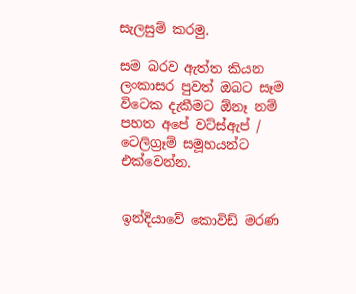සැලසුම් කරමු.

සම බරව ඇත්ත කියන ලංකාසර පුවත් ඔබට සෑම විටෙක දැකීමට ඕනෑ නම් පහත අපේ වට්ස්ඇප් / ටෙලිග්‍රෑම් සමූහයන්ට එක්වෙන්න.


ඉන්දියාවේ කොවිඩ් මරණ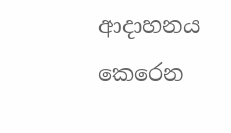ආදාහනය කෙරෙන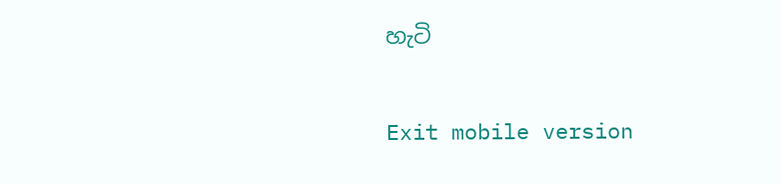හැටි

Exit mobile version